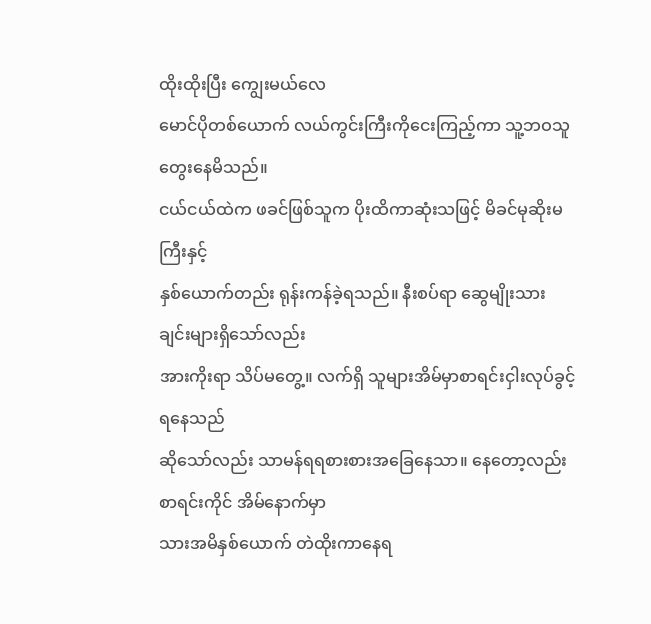ထိုးထိုးပြီး ကျွေးမယ်လေ
မောင်ပိုတစ်ယောက် လယ်ကွင်းကြီးကိုငေးကြည့်ကာ သူ့ဘဝသူတွေးနေမိသည်။
ငယ်ငယ်ထဲက ဖခင်ဖြစ်သူက ပိုးထိကာဆုံးသဖြင့် မိခင်မုဆိုးမကြီးနှင့်
နှစ်ယောက်တည်း ရုန်းကန်ခဲ့ရသည်။ နီးစပ်ရာ ဆွေမျိုးသားချင်းများရှိသော်လည်း
အားကိုးရာ သိပ်မတွေ့။ လက်ရှိ သူများအိမ်မှာစာရင်းငှါးလုပ်ခွင့်ရနေသည်
ဆိုသော်လည်း သာမန်ရရစားစားအခြေနေသာ။ နေတော့လည်း စာရင်းကိုင် အိမ်နောက်မှာ
သားအမိနှစ်ယောက် တဲထိုးကာနေရ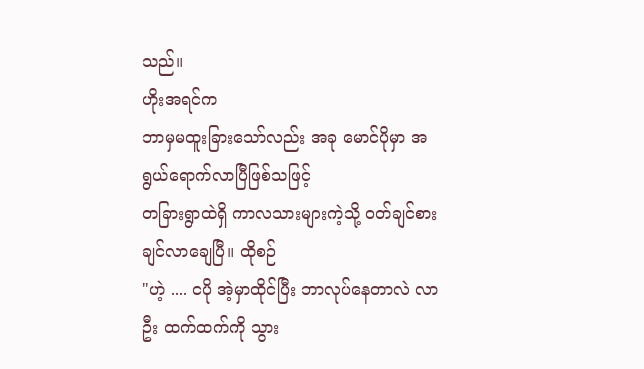သည်။
ဟိုးအရင်က
ဘာမှမထူးခြားသော်လည်း အခု မောင်ပိုမှာ အရွယ်ရောက်လာပြီဖြစ်သဖြင့်
တခြားရွာထဲရှိ ကာလသားများကဲ့သို့ ဝတ်ချင်စားချင်လာချေပြီ။ ထိုစဉ်
"ဟဲ့ .... ငပို အဲ့မှာထိုင်ပြီး ဘာလုပ်နေတာလဲ လာဦး ထက်ထက်ကို သွား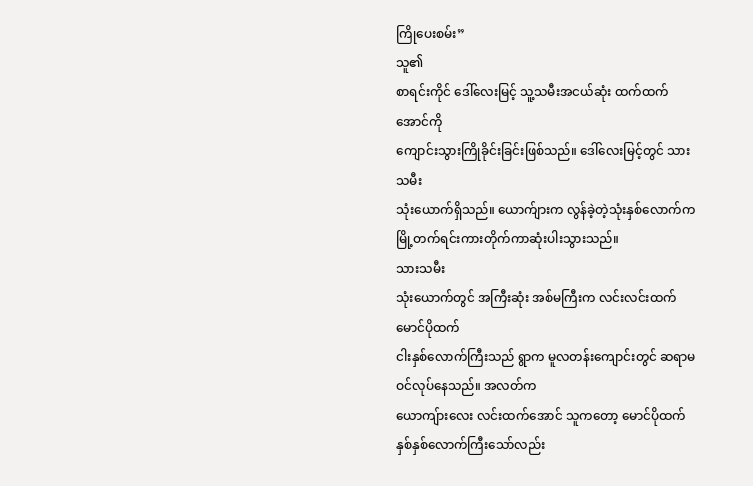ကြိုပေးစမ်း”
သူ၏
စာရင်းကိုင် ဒေါ်လေးမြင့် သူ့သမီးအငယ်ဆုံး ထက်ထက်အောင်ကို
ကျောင်းသွားကြိုခိုင်းခြင်းဖြစ်သည်။ ဒေါ်လေးမြင့်တွင် သားသမီး
သုံးယောက်ရှိသည်။ ယောက်ျားက လွန်ခဲ့တဲ့သုံးနှစ်လောက်က
မြို့တက်ရင်းကားတိုက်ကာဆုံးပါးသွားသည်။
သားသမီး
သုံးယောက်တွင် အကြီးဆုံး အစ်မကြီးက လင်းလင်းထက် မောင်ပိုထက်
ငါးနှစ်လောက်ကြီးသည် ရွာက မူလတန်းကျောင်းတွင် ဆရာမဝင်လုပ်နေသည်။ အလတ်က
ယောကျ်ားလေး လင်းထက်အောင် သူကတော့ မောင်ပိုထက် နှစ်နှစ်လောက်ကြီးသော်လည်း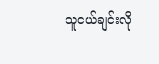သူငယ်ချင်းလို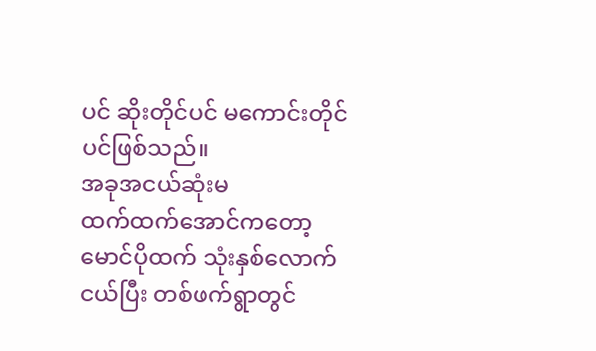ပင် ဆိုးတိုင်ပင် မကောင်းတိုင်ပင်ဖြစ်သည်။
အခုအငယ်ဆုံးမ
ထက်ထက်အောင်ကတော့ မောင်ပိုထက် သုံးနှစ်လောက်ငယ်ပြီး တစ်ဖက်ရွာတွင်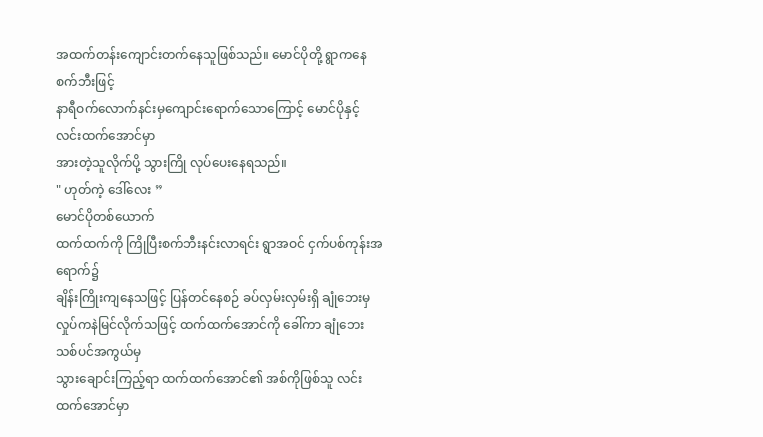အထက်တန်းကျောင်းတက်နေသူဖြစ်သည်။ မောင်ပိုတို့ ရွာကနေ စက်ဘီးဖြင့်
နာရီဝက်လောက်နင်းမှကျောင်းရောက်သောကြောင့် မောင်ပိုနှင့် လင်းထက်အောင်မှာ
အားတဲ့သူလိုက်ပို့ သွားကြို လုပ်ပေးနေရသည်။
" ဟုတ်ကဲ့ ဒေါ်လေး ”
မောင်ပိုတစ်ယောက်
ထက်ထက်ကို ကြိုပြီးစက်ဘီးနင်းလာရင်း ရွာအဝင် ငှက်ပစ်ကုန်းအရောက်၌
ချိန်းကြိုးကျနေသဖြင့် ပြန်တင်နေစဉ် ခပ်လှမ်းလှမ်းရှိ ချုံဘေးမှ
လှုပ်ကနဲမြင်လိုက်သဖြင့် ထက်ထက်အောင်ကို ခေါ်ကာ ချုံဘေးသစ်ပင်အကွယ်မှ
သွားချောင်းကြည့်ရာ ထက်ထက်အောင်၏ အစ်ကိုဖြစ်သူ လင်းထက်အောင်မှာ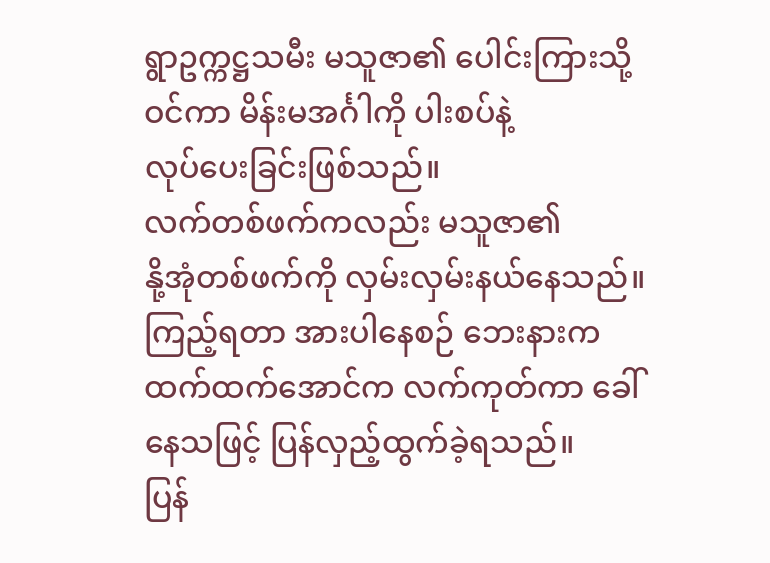ရွာဥက္ကဋ္ဌသမီး မသူဇာ၏ ပေါင်းကြားသို့ဝင်ကာ မိန်းမအင်္ဂါကို ပါးစပ်နဲ့
လုပ်ပေးခြင်းဖြစ်သည်။
လက်တစ်ဖက်ကလည်း မသူဇာ၏
နို့အုံတစ်ဖက်ကို လှမ်းလှမ်းနယ်နေသည်။ ကြည့်ရတာ အားပါနေစဉ် ဘေးနားက
ထက်ထက်အောင်က လက်ကုတ်ကာ ခေါ်နေသဖြင့် ပြန်လှည့်ထွက်ခဲ့ရသည်။
ပြန်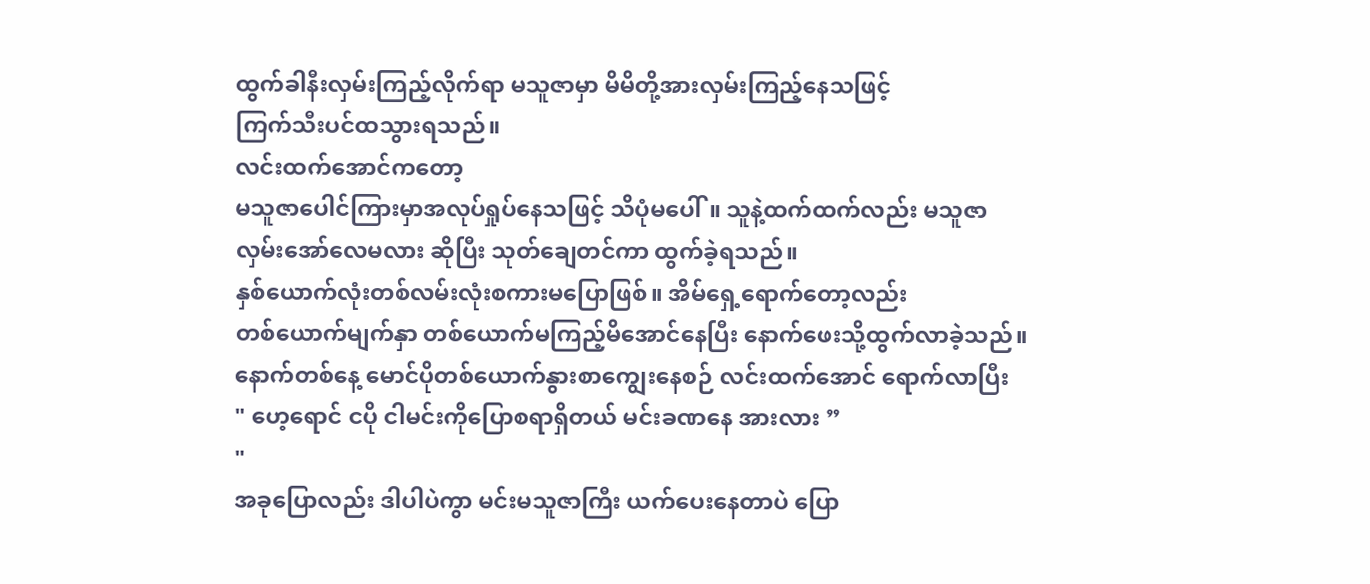ထွက်ခါနီးလှမ်းကြည့်လိုက်ရာ မသူဇာမှာ မိမိတို့အားလှမ်းကြည့်နေသဖြင့်
ကြက်သီးပင်ထသွားရသည်။
လင်းထက်အောင်ကတော့
မသူဇာပေါင်ကြားမှာအလုပ်ရှုပ်နေသဖြင့် သိပုံမပေါ်။ သူနဲ့ထက်ထက်လည်း မသူဇာ
လှမ်းအော်လေမလား ဆိုပြီး သုတ်ချေတင်ကာ ထွက်ခဲ့ရသည်။
နှစ်ယောက်လုံးတစ်လမ်းလုံးစကားမပြောဖြစ်။ အိမ်ရှေ့ရောက်တော့လည်း
တစ်ယောက်မျက်နှာ တစ်ယောက်မကြည့်မိအောင်နေပြီး နောက်ဖေးသို့ထွက်လာခဲ့သည်။
နောက်တစ်နေ့ မောင်ပိုတစ်ယောက်နွားစာကျွေးနေစဉ် လင်းထက်အောင် ရောက်လာပြီး
" ဟေ့ရောင် ငပို ငါမင်းကိုပြောစရာရှိတယ် မင်းခဏနေ အားလား ”
"
အခုပြောလည်း ဒါပါပဲကွာ မင်းမသူဇာကြီး ယက်ပေးနေတာပဲ ပြော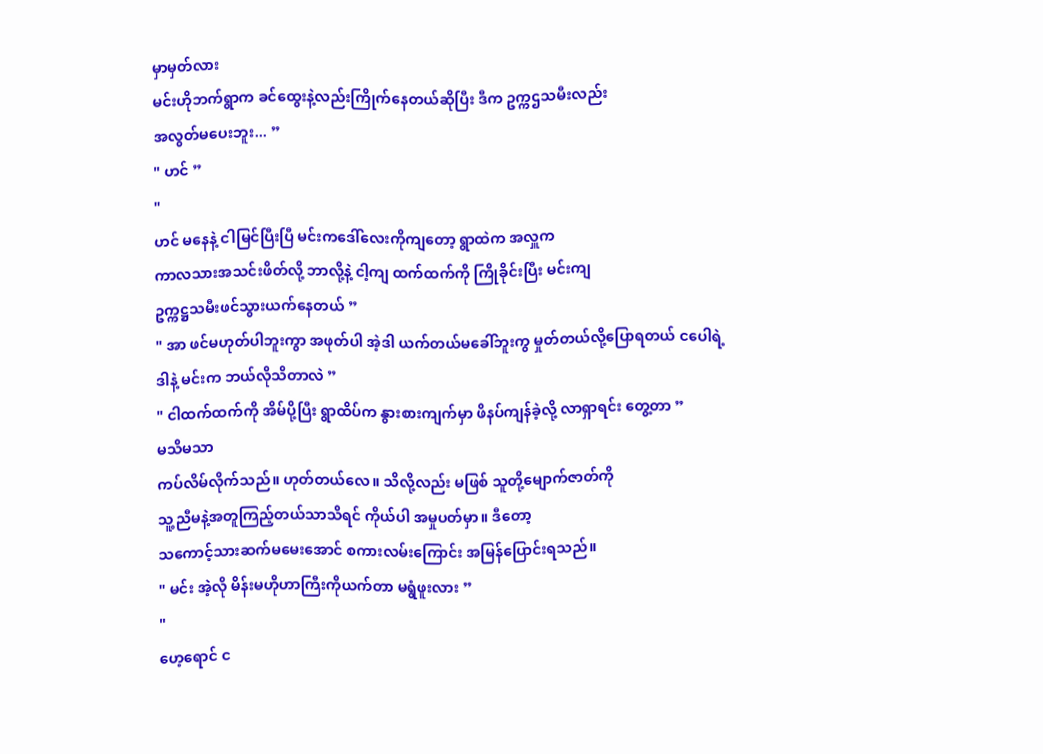မှာမှတ်လား
မင်းဟိုဘက်ရွာက ခင်ထွေးနဲ့လည်းကြိုက်နေတယ်ဆိုပြီး ဒီက ဥက္ကဌသမီးလည်း
အလွတ်မပေးဘူး... ”
" ဟင် ”
"
ဟင် မနေနဲ့ ငါမြင်ပြီးပြီ မင်းကဒေါ်လေးကိုကျတော့ ရွာထဲက အလှူက
ကာလသားအသင်းဖိတ်လို့ ဘာလို့နဲ့ ငါ့ကျ ထက်ထက်ကို ကြိုခိုင်းပြီး မင်းကျ
ဥက္ကဋ္ဌသမီးဖင်သွားယက်နေတယ် ”
" အာ ဖင်မဟုတ်ပါဘူးကွာ အဖုတ်ပါ အဲ့ဒါ ယက်တယ်မခေါ်ဘူးကွ မှုတ်တယ်လို့ပြောရတယ် ငပေါရဲ့ ဒါနဲ့ မင်းက ဘယ်လိုသိတာလဲ ”
" ငါထက်ထက်ကို အိမ်ပို့ပြီး ရွာထိပ်က နွားစားကျက်မှာ ဖိနပ်ကျန်ခဲ့လို့ လာရှာရင်း တွေ့တာ ”
မသိမသာ
ကပ်လိမ်လိုက်သည်။ ဟုတ်တယ်လေ။ သိလို့လည်း မဖြစ် သူတို့မျောက်ဇာတ်ကို
သူ့ညီမနဲ့အတူကြည့်တယ်သာသိရင် ကိုယ်ပါ အမှုပတ်မှာ။ ဒီတော့
သကောင့်သားဆက်မမေးအောင် စကားလမ်းကြောင်း အမြန်ပြောင်းရသည်။
" မင်း အဲ့လို မိန်းမဟိုဟာကြီးကိုယက်တာ မရွံဖူးလား ”
"
ဟေ့ရောင် င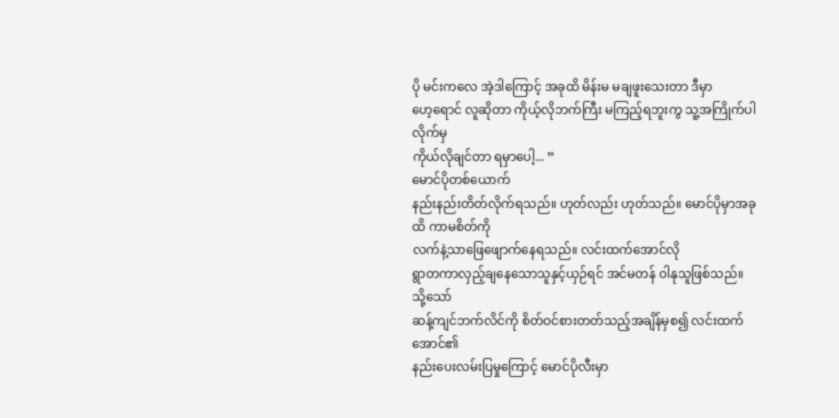ပို မင်းကလေ အဲ့ဒါကြောင့် အခုထိ မိန်းမ မချဖူးသေးတာ ဒီမှာ
ဟေ့ရောင် လူဆိုတာ ကိုယ့်လိုဘက်ကြီး မကြည့်ရဘူးကွ သူ့အကြိုက်ပါလိုက်မှ
ကိုယ်လိုချင်တာ ရမှာပေါ့... ”
မောင်ပိုတစ်ယောက်
နည်းနည်းတိတ်လိုက်ရသည်။ ဟုတ်လည်း ဟုတ်သည်။ မောင်ပိုမှာအခုထိ ကာမစိတ်ကို
လက်နဲ့သာဖြေဖျောက်နေရသည်။ လင်းထက်အောင်လို
ရွာတကာလှည့်ချနေသောသူနှင့်ယှဉ်ရင် အင်မတန် ဝါနုသူဖြစ်သည်။
သို့သော်
ဆန့်ကျင်ဘက်လိင်ကို စိတ်ဝင်စားတတ်သည့်အချိန်မှစ၍ လင်းထက်အောင်၏
နည်းပေးလမ်းပြမှုကြောင့် မောင်ပိုလီးမှာ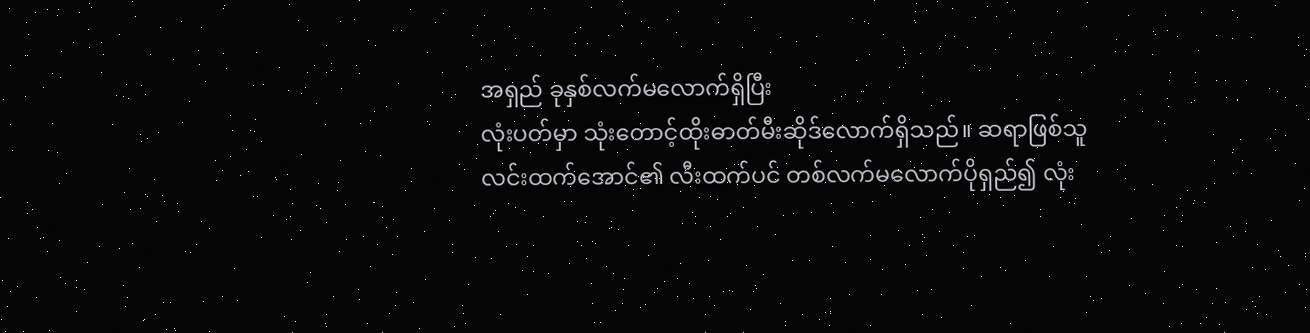အရှည် ခုနှစ်လက်မလောက်ရှိပြီး
လုံးပတ်မှာ သုံးတောင့်ထိုးဓာတ်မီးဆိုဒ်လောက်ရှိသည်။ ဆရာဖြစ်သူ
လင်းထက်အောင်၏ လီးထက်ပင် တစ်လက်မလောက်ပိုရှည်၍ လုံး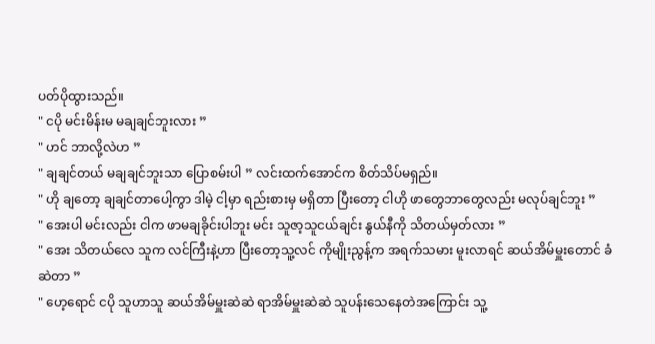ပတ်ပိုထွားသည်။
" ငပို မင်းမိန်းမ မချချင်ဘူးလား ”
" ဟင် ဘာလို့လဲဟ ”
" ချချင်တယ် မချချင်ဘူးသာ ပြောစမ်းပါ ” လင်းထက်အောင်က စိတ်သိပ်မရှည်။
" ဟို ချတော့ ချချင်တာပေါ့ကွာ ဒါမဲ့ ငါ့မှာ ရည်းစားမှ မရှိတာ ပြီးတော့ ငါဟို ဖာတွေဘာတွေလည်း မလုပ်ချင်ဘူး ”
" အေးပါ မင်းလည်း ငါက ဖာမချခိုင်းပါဘူး မင်း သူဇာ့သူငယ်ချင်း နွယ်နီကို သိတယ်မှတ်လား ”
" အေး သိတယ်လေ သူက လင်ကြီးနဲ့ဟာ ပြီးတော့သူ့လင် ကိုမျိုးညွန့်က အရက်သမား မူးလာရင် ဆယ်အိမ်မှူးတောင် ခံဆဲတာ ”
" ဟေ့ရောင် ငပို သူဟာသူ ဆယ်အိမ်မှူးဆဲဆဲ ရာအိမ်မှူးဆဲဆဲ သူပန်းသေနေတဲအကြောင်း သူ့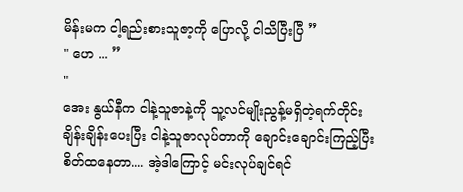မိန်းမက ငါ့ရည်းစားသူဇာ့ကို ပြောလို့ ငါသိပြီးပြီ ”
" ဟေ ... ”
"
အေး နွယ်နီက ငါနဲ့သူဇာနဲ့ကို သူ့လင်မျိုးညွန့်မရှိတဲ့ရက်တိုင်း
ချိန်းချိန်းပေးပြီး ငါနဲ့သူဇာလုပ်တာကို ချောင်းချောင်းကြည့်ပြီး
စိတ်ထနေတာ.... အဲ့ဒါကြောင့် မင်းလုပ်ချင်ရင်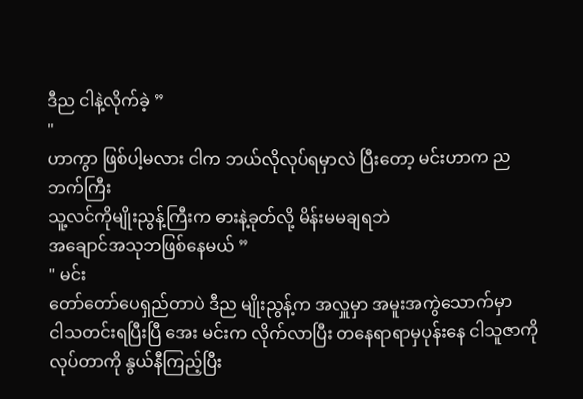ဒီည ငါနဲ့လိုက်ခဲ့ ”
"
ဟာကွာ ဖြစ်ပါ့မလား ငါက ဘယ်လိုလုပ်ရမှာလဲ ပြီးတော့ မင်းဟာက ညဘက်ကြီး
သူ့လင်ကိုမျိုးညွန့်ကြီးက ဓားနဲ့ခုတ်လို့ မိန်းမမချရဘဲ
အချောင်အသုဘဖြစ်နေမယ် ”
" မင်း
တော်တော်ပေရှည်တာပဲ ဒီည မျိုးညွန့်က အလှူမှာ အမူးအကွဲသောက်မှာ
ငါသတင်းရပြီးပြီ အေး မင်းက လိုက်လာပြီး တနေရာရာမှပုန်းနေ ငါသူဇာကို
လုပ်တာကို နွယ်နီကြည့်ပြီး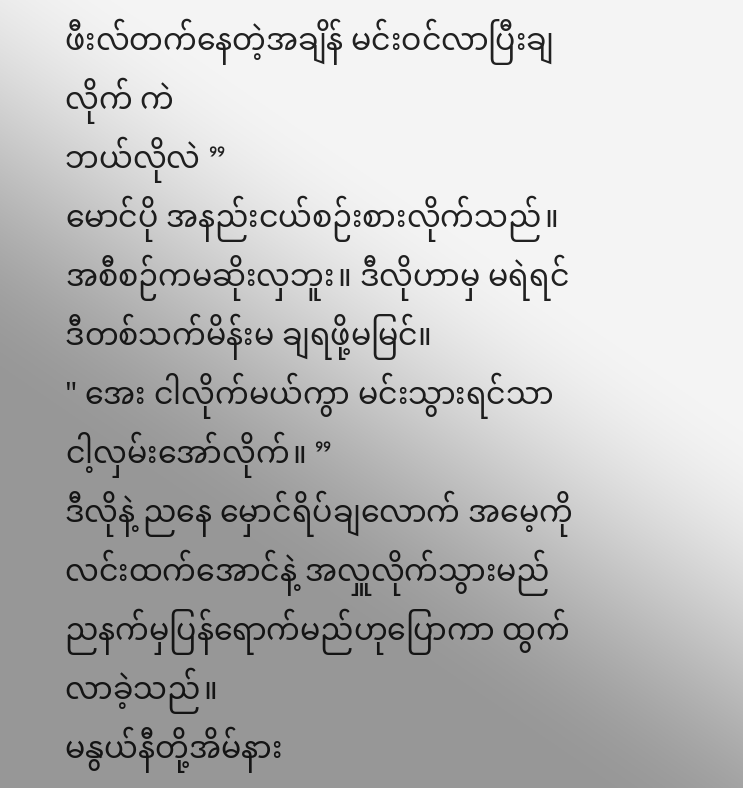ဖီးလ်တက်နေတဲ့အချိန် မင်းဝင်လာပြီးချလိုက် ကဲ
ဘယ်လိုလဲ ”
မောင်ပို အနည်းငယ်စဉ်းစားလိုက်သည်။ အစီစဉ်ကမဆိုးလှဘူး။ ဒီလိုဟာမှ မရဲရင် ဒီတစ်သက်မိန်းမ ချရဖို့မမြင်။
" အေး ငါလိုက်မယ်ကွာ မင်းသွားရင်သာ ငါ့လှမ်းအော်လိုက်။ ”
ဒီလိုနဲ့ ညနေ မှောင်ရိပ်ချလောက် အမေ့ကို လင်းထက်အောင်နဲ့ အလှူလိုက်သွားမည် ညနက်မှပြန်ရောက်မည်ဟုပြောကာ ထွက်လာခဲ့သည်။
မနွယ်နီတို့အိမ်နား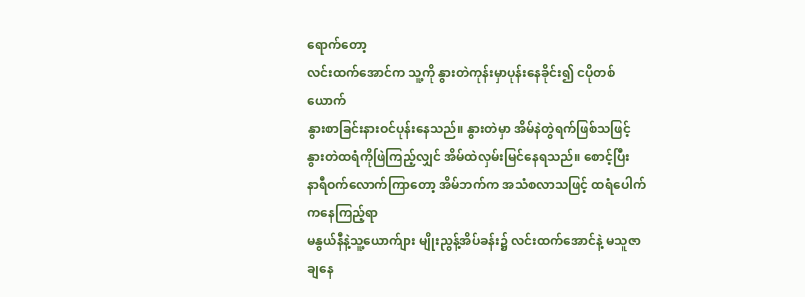ရောက်တော့
လင်းထက်အောင်က သူ့ကို နွားတဲကုန်းမှာပုန်းနေခိုင်း၍ ငပိုတစ်ယောက်
နွားစာခြင်းနားဝင်ပုန်းနေသည်။ နွားတဲမှာ အိမ်နဲတွဲရက်ဖြစ်သဖြင့်
နွားတဲထရံကိုဖြဲကြည့်လျှင် အိမ်ထဲလှမ်းမြင်နေရသည်။ စောင့်ပြီး
နာရီဝက်လောက်ကြာတော့ အိမ်ဘက်က အသံစလာသဖြင့် ထရံပေါက်ကနေကြည့်ရာ
မနွယ်နီနဲ့သူ့ယောက်ျား မျိုးညွန့်အိပ်ခန်း၌ လင်းထက်အောင်နဲ့ မသူဇာ
ချနေ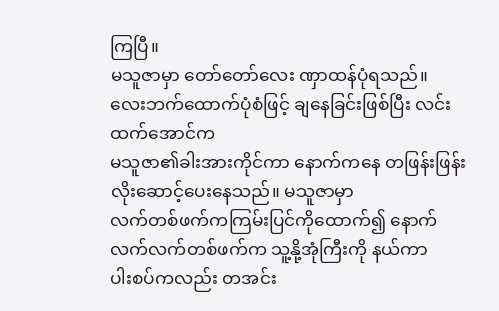ကြပြီ။
မသူဇာမှာ တော်တော်လေး ဏှာထန်ပုံရသည်။
လေးဘက်ထောက်ပုံစံဖြင့် ချနေခြင်းဖြစ်ပြီး လင်းထက်အောင်က
မသူဇာ၏ခါးအားကိုင်ကာ နောက်ကနေ တဖြန်းဖြန်း လိုးဆောင့်ပေးနေသည်။ မသူဇာမှာ
လက်တစ်ဖက်ကကြမ်းပြင်ကိုထောက်၍ နောက်လက်လက်တစ်ဖက်က သူ့နို့အုံကြီးကို နယ်ကာ
ပါးစပ်ကလည်း တအင်း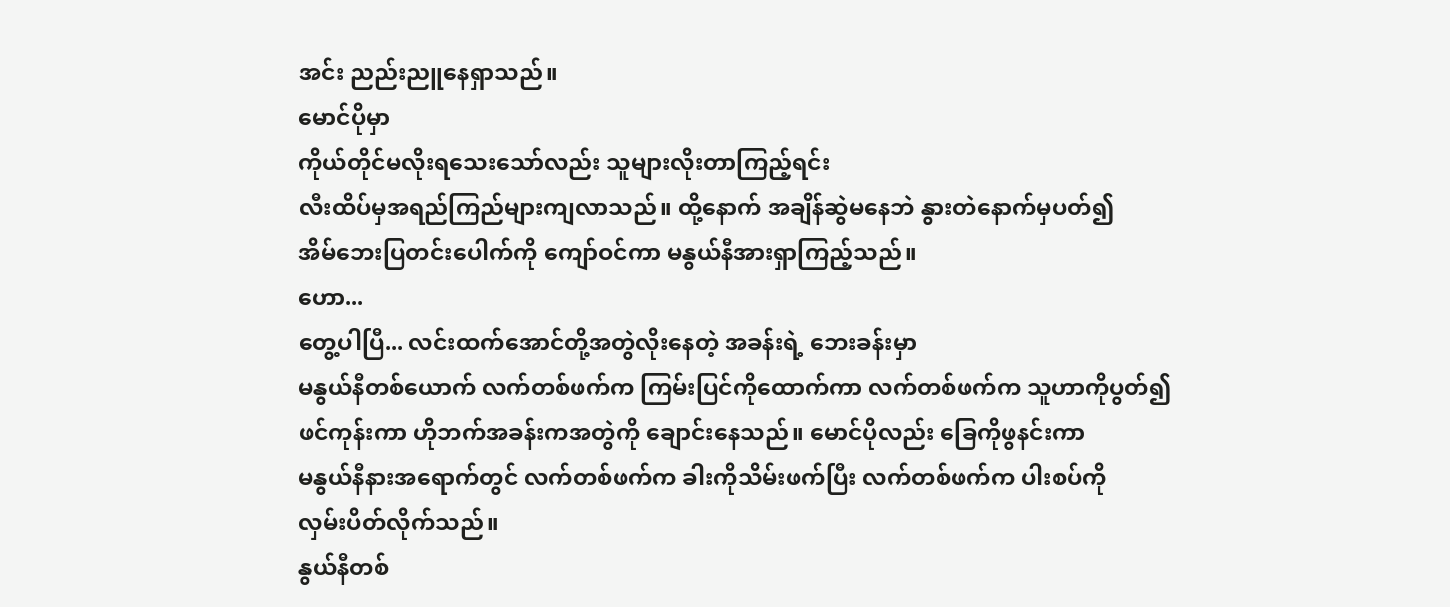အင်း ညည်းညူနေရှာသည်။
မောင်ပိုမှာ
ကိုယ်တိုင်မလိုးရသေးသော်လည်း သူများလိုးတာကြည့်ရင်း
လီးထိပ်မှအရည်ကြည်များကျလာသည်။ ထို့နောက် အချိန်ဆွဲမနေဘဲ နွားတဲနောက်မှပတ်၍
အိမ်ဘေးပြတင်းပေါက်ကို ကျော်ဝင်ကာ မနွယ်နီအားရှာကြည့်သည်။
ဟော...
တွေ့ပါပြီ... လင်းထက်အောင်တို့အတွဲလိုးနေတဲ့ အခန်းရဲ့ ဘေးခန်းမှာ
မနွယ်နီတစ်ယောက် လက်တစ်ဖက်က ကြမ်းပြင်ကိုထောက်ကာ လက်တစ်ဖက်က သူဟာကိုပွတ်၍
ဖင်ကုန်းကာ ဟိုဘက်အခန်းကအတွဲကို ချောင်းနေသည်။ မောင်ပိုလည်း ခြေကိုဖွနင်းကာ
မနွယ်နီနားအရောက်တွင် လက်တစ်ဖက်က ခါးကိုသိမ်းဖက်ပြီး လက်တစ်ဖက်က ပါးစပ်ကို
လှမ်းပိတ်လိုက်သည်။
နွယ်နီတစ်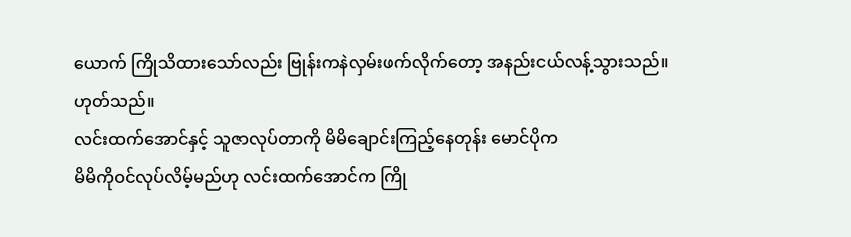ယောက် ကြိုသိထားသော်လည်း ဗြုန်းကနဲလှမ်းဖက်လိုက်တော့ အနည်းငယ်လန့်သွားသည်။
ဟုတ်သည်။
လင်းထက်အောင်နှင့် သူဇာလုပ်တာကို မိမိချောင်းကြည့်နေတုန်း မောင်ပိုက
မိမိကိုဝင်လုပ်လိမ့်မည်ဟု လင်းထက်အောင်က ကြို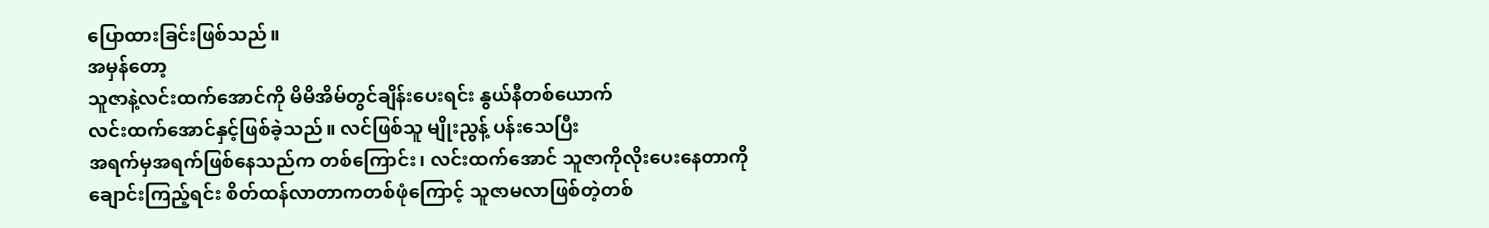ပြောထားခြင်းဖြစ်သည်။
အမှန်တော့
သူဇာနဲ့လင်းထက်အောင်ကို မိမိအိမ်တွင်ချိန်းပေးရင်း နွယ်နီတစ်ယောက်
လင်းထက်အောင်နှင့်ဖြစ်ခဲ့သည်။ လင်ဖြစ်သူ မျိုးညွန့် ပန်းသေပြီး
အရက်မှအရက်ဖြစ်နေသည်က တစ်ကြောင်း၊ လင်းထက်အောင် သူဇာကိုလိုးပေးနေတာကို
ချောင်းကြည့်ရင်း စိတ်ထန်လာတာကတစ်ဖုံကြောင့် သူဇာမလာဖြစ်တဲ့တစ်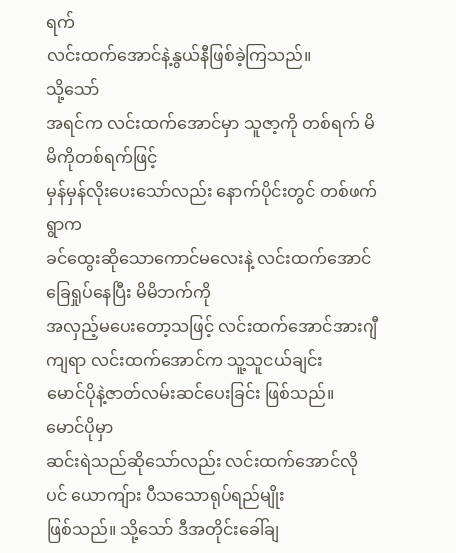ရက်
လင်းထက်အောင်နဲ့နွယ်နီဖြစ်ခဲ့ကြသည်။
သို့သော်
အရင်က လင်းထက်အောင်မှာ သူဇာ့ကို တစ်ရက် မိမိကိုတစ်ရက်ဖြင့်
မှန်မှန်လိုးပေးသော်လည်း နောက်ပိုင်းတွင် တစ်ဖက်ရွာက
ခင်ထွေးဆိုသောကောင်မလေးနဲ့ လင်းထက်အောင်ခြေရှုပ်နေပြီး မိမိဘက်ကို
အလှည့်မပေးတော့သဖြင့် လင်းထက်အောင်အားဂျီကျရာ လင်းထက်အောင်က သူ့သူငယ်ချင်း
မောင်ပိုနဲ့ဇာတ်လမ်းဆင်ပေးခြင်း ဖြစ်သည်။
မောင်ပိုမှာ
ဆင်းရဲသည်ဆိုသော်လည်း လင်းထက်အောင်လိုပင် ယောကျ်ား ပီသသောရုပ်ရည်မျိုး
ဖြစ်သည်။ သို့သော် ဒီအတိုင်းခေါ်ချ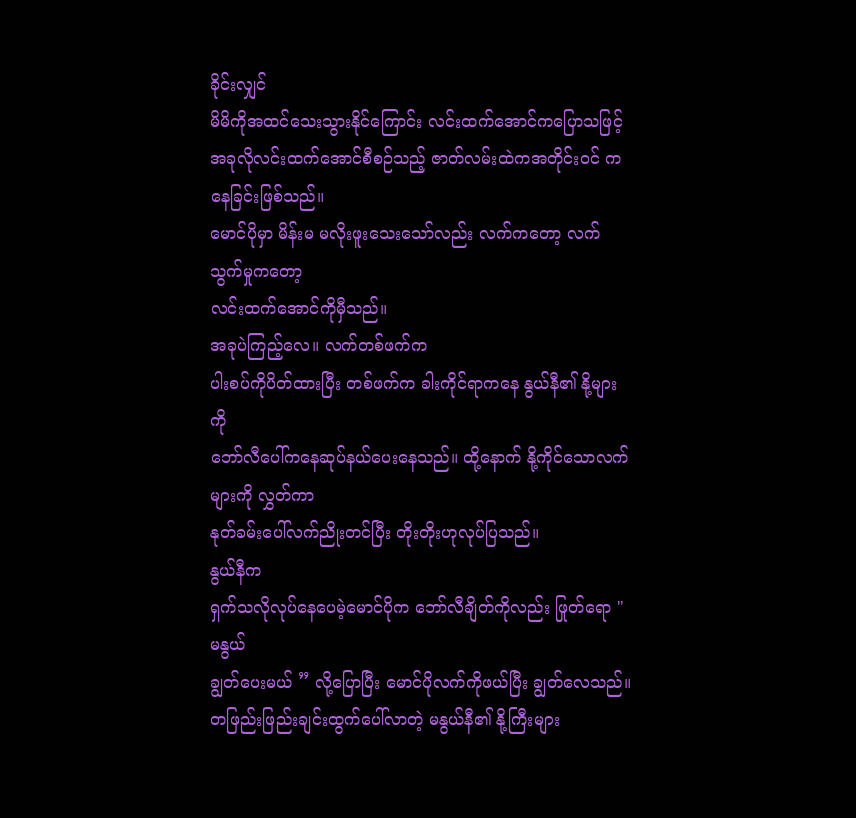ခိုင်းလျှင်
မိမိကိုအထင်သေးသွားနိုင်ကြောင်း လင်းထက်အောင်ကပြောသဖြင့်
အခုလိုလင်းထက်အောင်စီစဉ်သည့် ဇာတ်လမ်းထဲကအတိုင်းဝင် က နေခြင်းဖြစ်သည်။
မောင်ပိုမှာ မိန်းမ မလိုးဖူးသေးသော်လည်း လက်ကတော့ လက်သွက်မှုကတော့
လင်းထက်အောင်ကိုမှီသည်။
အခုပဲကြည့်လေ။ လက်တစ်ဖက်က
ပါးစပ်ကိုပိတ်ထားပြီး တစ်ဖက်က ခါးကိုင်ရာကနေ နွယ်နီ၏ နို့များကို
ဘော်လီပေါ်ကနေဆုပ်နယ်ပေးနေသည်။ ထို့နောက် နို့ကိုင်သောလက်များကို လွှတ်ကာ
နုတ်ခမ်းပေါ်လက်ညိုးတင်ပြီး တိုးတိုးဟုလုပ်ပြသည်။
နွယ်နီက
ရှက်သလိုလုပ်နေပေမဲ့မောင်ပိုက ဘော်လီချိတ်ကိုလည်း ဖြုတ်ရော " မနွယ်
ချွတ်ပေးမယ် ” လို့ပြောပြီး မောင်ပိုလက်ကိုဖယ်ပြီး ချွတ်လေသည်။
တဖြည်းဖြည်းချင်းထွက်ပေါ်လာတဲ့ မနွယ်နီ၏ နို့ကြီးများ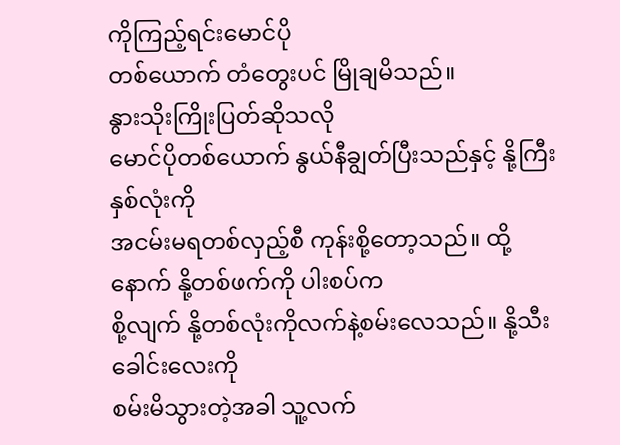ကိုကြည့်ရင်းမောင်ပို
တစ်ယောက် တံတွေးပင် မြိုချမိသည်။
နွားသိုးကြိုးပြတ်ဆိုသလို
မောင်ပိုတစ်ယောက် နွယ်နီချွတ်ပြီးသည်နှင့် နို့ကြီးနှစ်လုံးကို
အငမ်းမရတစ်လှည့်စီ ကုန်းစို့တော့သည်။ ထို့နောက် နို့တစ်ဖက်ကို ပါးစပ်က
စို့လျက် နို့တစ်လုံးကိုလက်နဲ့စမ်းလေသည်။ နို့သီးခေါင်းလေးကို
စမ်းမိသွားတဲ့အခါ သူ့လက်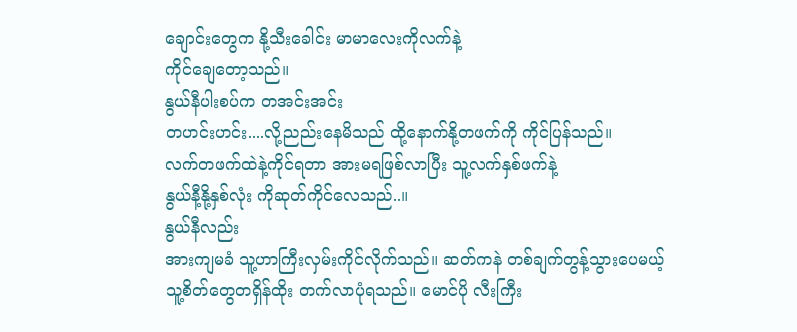ချောင်းတွေက နို့သီးခေါင်း မာမာလေးကိုလက်နဲ့
ကိုင်ချေတော့သည်။
နွယ်နီပါးစပ်က တအင်းအင်း
တဟင်းဟင်း....လို့ညည်းနေမိသည် ထို့နောက်နို့တဖက်ကို ကိုင်ပြန်သည်။
လက်တဖက်ထဲနဲ့ကိုင်ရတာ အားမရဖြစ်လာပြီး သူ့လက်နှစ်ဖက်နဲ့
နွယ်နီ့နို့နှစ်လုံး ကိုဆုတ်ကိုင်လေသည်..။
နွယ်နီလည်း
အားကျမခံ သူ့ဟာကြီးလှမ်းကိုင်လိုက်သည်။ ဆတ်ကနဲ တစ်ချက်တွန့်သွားပေမယ့်
သူ့စိတ်တွေတရှိန်ထိုး တက်လာပုံရသည်။ မောင်ပို လီးကြီး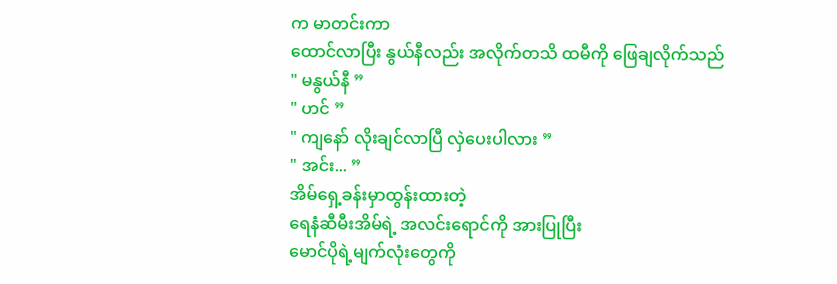က မာတင်းကာ
ထောင်လာပြီး နွယ်နီလည်း အလိုက်တသိ ထမီကို ဖြေချလိုက်သည်
" မနွယ်နီ ”
" ဟင် ”
" ကျနော် လိုးချင်လာပြီ လှဲပေးပါလား ”
" အင်း... ”
အိမ်ရှေ့ခန်းမှာထွန်းထားတဲ့
ရေနံဆီမီးအိမ်ရဲ့ အလင်းရောင်ကို အားပြုပြီး
မောင်ပိုရဲ့မျက်လုံးတွေကို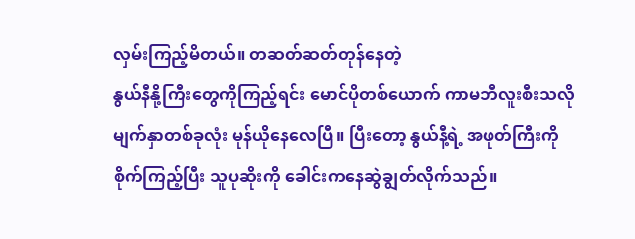လှမ်းကြည့်မိတယ်။ တဆတ်ဆတ်တုန်နေတဲ့
နွယ်နီနို့ကြီးတွေကိုကြည့်ရင်း မောင်ပိုတစ်ယောက် ကာမဘီလူးစီးသလို
မျက်နှာတစ်ခုလုံး မုန်ယိုနေလေပြီ။ ပြီးတော့ နွယ်နီ့ရဲ့ အဖုတ်ကြီးကို
စိုက်ကြည့်ပြီး သူပုဆိုးကို ခေါင်းကနေဆွဲချွတ်လိုက်သည်။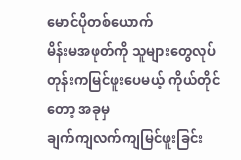မောင်ပိုတစ်ယောက်
မိန်းမအဖုတ်ကို သူများတွေလုပ်တုန်းကမြင်ဖူးပေမယ့် ကိုယ်တိုင်တော့ အခုမှ
ချက်ကျလက်ကျမြင်ဖူးခြင်း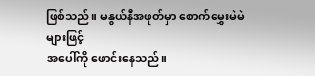ဖြစ်သည်။ မနွယ်နီအဖုတ်မှာ စောက်မွှေးမဲမဲများဖြင့်
အပေါ်ကို ဖောင်းနေသည်။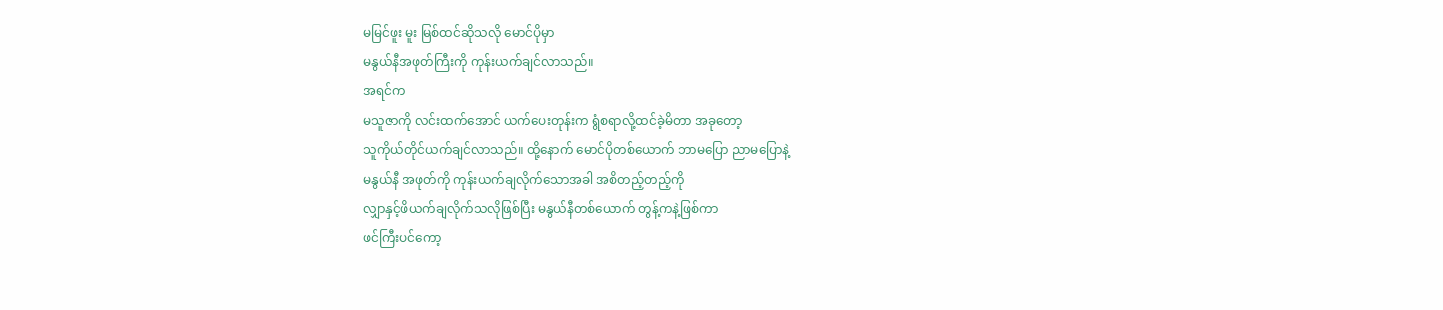မမြင်ဖူး မူး မြစ်ထင်ဆိုသလို မောင်ပိုမှာ
မနွယ်နီအဖုတ်ကြီးကို ကုန်းယက်ချင်လာသည်။
အရင်က
မသူဇာကို လင်းထက်အောင် ယက်ပေးတုန်းက ရွံစရာလို့ထင်ခဲ့မိတာ အခုတော့
သူကိုယ်တိုင်ယက်ချင်လာသည်။ ထို့နောက် မောင်ပိုတစ်ယောက် ဘာမပြော ညာမပြောနဲ့
မနွယ်နီ အဖုတ်ကို ကုန်းယက်ချလိုက်သောအခါ အစိတည့်တည့်ကို
လျှာနှင့်ဖိယက်ချလိုက်သလိုဖြစ်ပြီး မနွယ်နီတစ်ယောက် တွန့်ကနဲ့ဖြစ်ကာ
ဖင်ကြီးပင်ကော့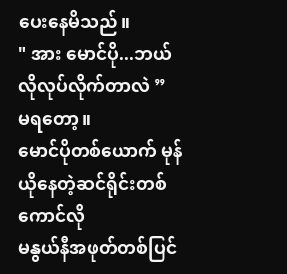ပေးနေမိသည်။
" အား မောင်ပို...ဘယ်လိုလုပ်လိုက်တာလဲ ”
မရတော့။
မောင်ပိုတစ်ယောက် မုန်ယိုနေတဲ့ဆင်ရိုင်းတစ်ကောင်လို
မနွယ်နီအဖုတ်တစ်ပြင်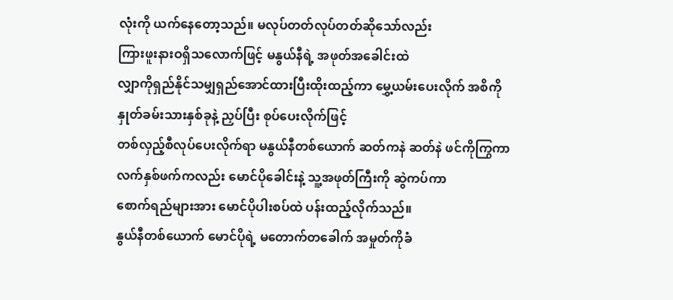လုံးကို ယက်နေတော့သည်။ မလုပ်တတ်လုပ်တတ်ဆိုသော်လည်း
ကြားဖူးနားဝရှိသလောက်ဖြင့် မနွယ်နီရဲ့ အဖုတ်အခေါင်းထဲ
လျှာကိုရှည်နိုင်သမျှရှည်အောင်ထားပြီးထိုးထည့်ကာ မွှေ့ယမ်းပေးလိုက် အစိကို
နှုတ်ခမ်းသားနှစ်ခုနဲ့ ညှပ်ပြီး စုပ်ပေးလိုက်ဖြင့်
တစ်လှည့်စီလုပ်ပေးလိုက်ရာ မနွယ်နီတစ်ယောက် ဆတ်ကနဲ ဆတ်နဲ ဖင်ကိုကြွကာ
လက်နှစ်ဖက်ကလည်း မောင်ပိုခေါင်းနဲ့ သူ့အဖုတ်ကြီးကို ဆွဲကပ်ကာ
စောက်ရည်များအား မောင်ပိုပါးစပ်ထဲ ပန်းထည့်လိုက်သည်။
နွယ်နီတစ်ယောက် မောင်ပိုရဲ့ မတောက်တခေါက် အမှုတ်ကိုခံ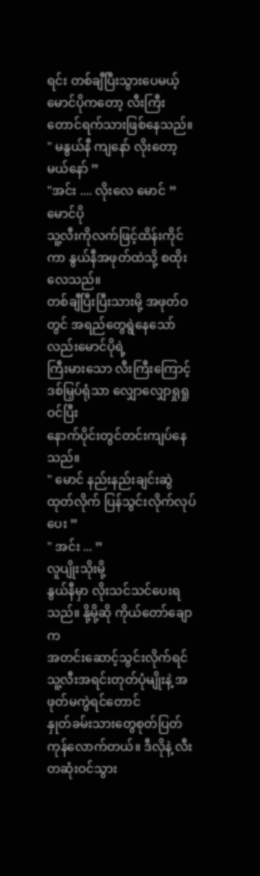ရင်း တစ်ချီပြီးသွားပေမယ့် မောင်ပိုကတော့ လီးကြီးတောင်ရက်သားဖြစ်နေသည်။
" မနွယ်နီ ကျနော် လိုးတော့မယ်နော် ”
"အင်း .... လိုးလေ မောင် ”
မောင်ပို
သူ့လီးကိုလက်ဖြင့်ထိန်းကိုင်ကာ နွယ်နီအဖုတ်ထဲသို့ စထိုးလေသည်။
တစ်ချီပြီးပြီးသားမို့ အဖုတ်ဝတွင် အရည်တွေရွဲနေသော်လည်းမောင်ပိုရဲ့
ကြီးမားသော လီးကြီးကြောင့် ဒစ်မြှပ်ရုံသာ လျှောလျှောရှုရှုဝင်ပြီး
နောက်ပိုင်းတွင်တင်းကျပ်နေသည်။
" မောင် နည်းနည်းချင်းဆွဲထုတ်လိုက် ပြန်သွင်းလိုက်လုပ်ပေး ”
" အင်း ... ”
လူပျိုးသိုးမို့
နွယ်နီမှာ လိုးသင်သင်ပေးရသည်။ နို့မို့ဆို ကိုယ်တော်ချောက
အတင်းဆောင့်သွင်းလိုက်ရင် သူ့လီးအရင်းတုတ်ပုံမျိုးနဲ့ အဖုတ်မကွဲရင်တောင်
နှုတ်ခမ်းသားတွေစုတ်ပြတ်ကုန်လောက်တယ်။ ဒီလိုနဲ့ လီးတဆုံးဝင်သွား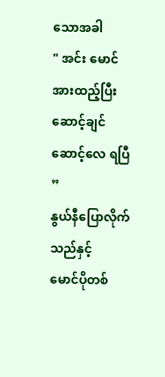သောအခါ
" အင်း မောင် အားထည့်ပြီးဆောင့်ချင် ဆောင့်လေ ရပြီ ”
နွယ်နီပြောလိုက်သည်နှင့်
မောင်ပိုတစ်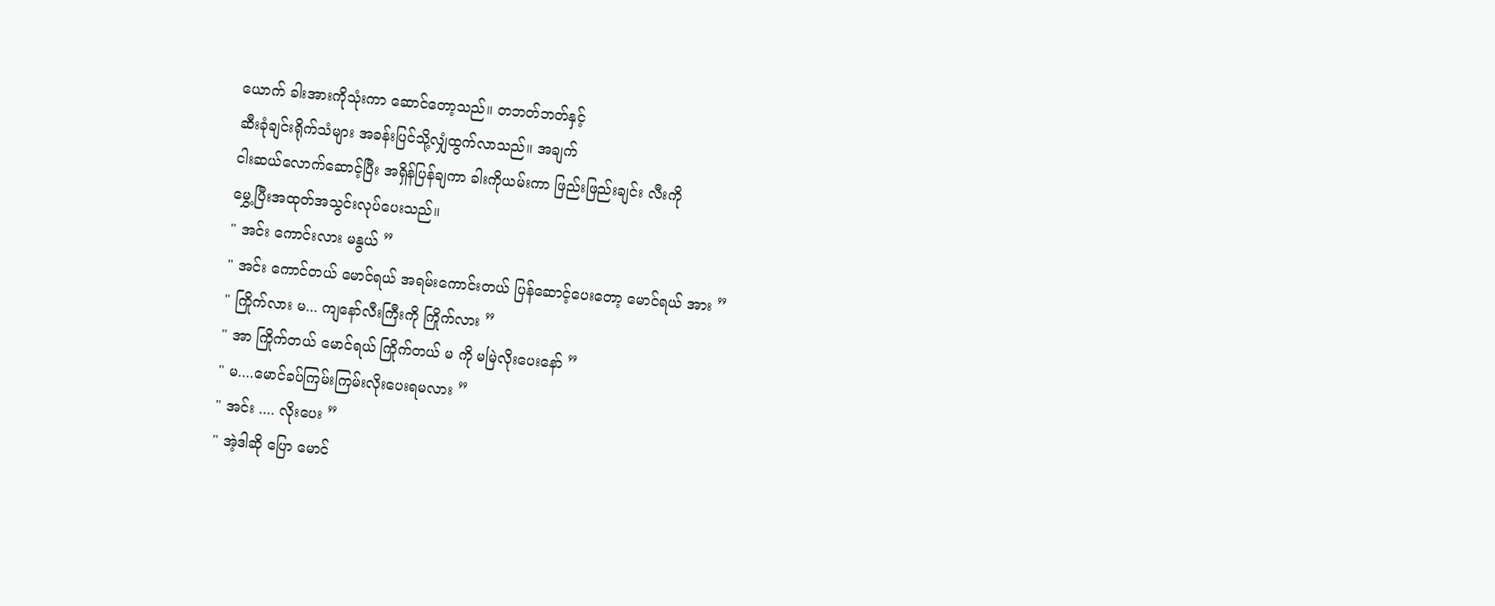ယောက် ခါးအားကိုသုံးကာ ဆောင်တော့သည်။ တဘတ်ဘတ်နှင့်
ဆီးခုံချင်းရိုက်သံများ အခန်းပြင်သို့လျှံထွက်လာသည်။ အချက်
ငါးဆယ်လောက်ဆောင့်ပြီး အရှိန်ပြန်ချကာ ခါးကိုယမ်းကာ ဖြည်းဖြည်းချင်း လီးကို
မွှေ့ပြီးအထုတ်အသွင်းလုပ်ပေးသည်။
" အင်း ကောင်းလား မနွယ် ”
" အင်း ကောင်တယ် မောင်ရယ် အရမ်းကောင်းတယ် ပြန်ဆောင့်ပေးတော့ မောင်ရယ် အား ”
" ကြိုက်လား မ... ကျနော်လီးကြီးကို ကြိုက်လား ”
" အာ ကြိုက်တယ် မောင်ရယ် ကြိုက်တယ် မ ကို မမြဲလိုးပေးနော် ”
" မ....မောင်ခပ်ကြမ်းကြမ်းလိုးပေးရမလား ”
" အင်း .... လိုးပေး ”
" အဲ့ဒါဆို ပြော မောင်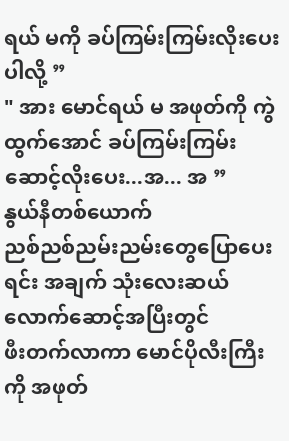ရယ် မကို ခပ်ကြမ်းကြမ်းလိုးပေးပါလို့ ”
" အား မောင်ရယ် မ အဖုတ်ကို ကွဲထွက်အောင် ခပ်ကြမ်းကြမ်းဆောင့်လိုးပေး...အ... အ ”
နွယ်နီတစ်ယောက်
ညစ်ညစ်ညမ်းညမ်းတွေပြောပေးရင်း အချက် သုံးလေးဆယ်လောက်ဆောင့်အပြီးတွင်
ဖီးတက်လာကာ မောင်ပိုလီးကြီးကို အဖုတ်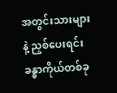အတွင်းသားများနဲ့ ညှစ်ပေးရင်း
ခန္ဓာကိုယ်တစ်ခု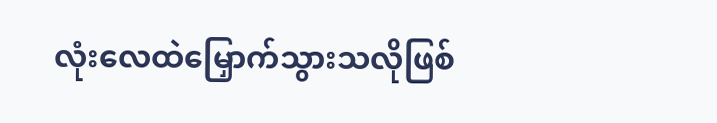လုံးလေထဲမြှောက်သွားသလိုဖြစ်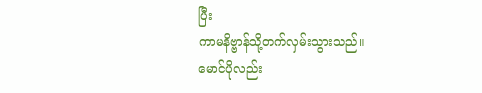ပြီး
ကာမနိဗ္ဗာန်သို့တက်လှမ်းသွားသည်။
မောင်ပိုလည်း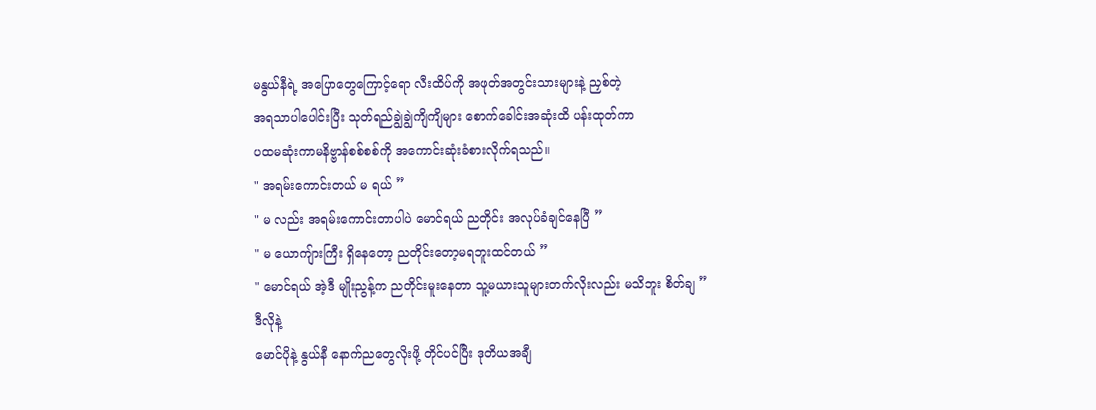မနွယ်နီရဲ့ အပြောတွေကြောင့်ရော လီးထိပ်ကို အဖုတ်အတွင်းသားများနဲ့ ညှစ်တဲ့
အရသာပါပေါင်းပြီး သုတ်ရည်ချွဲချွဲကျိကျိများ စောက်ခေါင်းအဆုံးထိ ပန်းထုတ်ကာ
ပထမဆုံးကာမနိဗ္ဗာန်စစ်စစ်ကို အကောင်းဆုံးခံစားလိုက်ရသည်။
" အရမ်းကောင်းတယ် မ ရယ် ”
" မ လည်း အရမ်းကောင်းတာပါပဲ မောင်ရယ် ညတိုင်း အလုပ်ခံချင်နေပြီ ”
" မ ယောကျ်ားကြီး ရှိနေတော့ ညတိုင်းတော့မရဘူးထင်တယ် ”
" မောင်ရယ် အဲ့ဒီ မျိုးညွန့်က ညတိုင်းမူးနေတာ သူ့မယားသူများတက်လိုးလည်း မသိဘူး စိတ်ချ ”
ဒီလိုနဲ့
မောင်ပိုနဲ့ နွယ်နီ နောက်ညတွေလိုးဖို့ တိုင်ပင်ပြီး ဒုတိယအချီ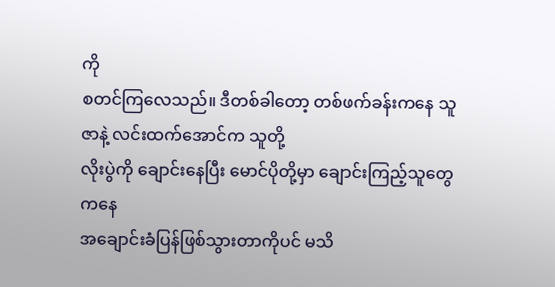ကို
စတင်ကြလေသည်။ ဒီတစ်ခါတော့ တစ်ဖက်ခန်းကနေ သူဇာနဲ့ လင်းထက်အောင်က သူတို့
လိုးပွဲကို ချောင်းနေပြီး မောင်ပိုတို့မှာ ချောင်းကြည့်သူတွေကနေ
အချောင်းခံပြန်ဖြစ်သွားတာကိုပင် မသိ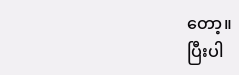တော့။
ပြီးပါ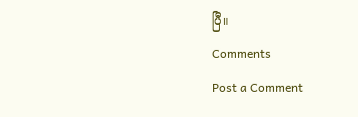ပြီ။
Comments
Post a Comment